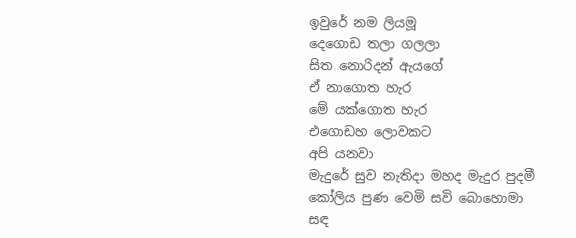ඉවුරේ නම ලියමූ
දෙගොඩ තලා ගලලා
සිත නොරිදන් ඇයගේ
ඒ නාගොත හැර
මේ යක්ගොත හැර
එගොඩහ ලොවකට
අපි යනවා
මැදුරේ සුව නැතිදා මහද මැදුර පුදමී
කෝලිය පුණ වෙමි සවි බොහොමා
සඳ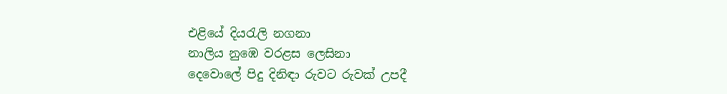එළියේ දියරැලි නගනා
නාලිය නුඹෙ වරළස ලෙසිනා
දෙවොලේ පිදු දිනිඳා රුවට රුවක් උපදී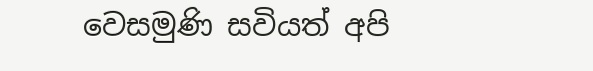වෙසමුණි සවියත් අපි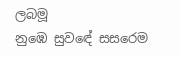ලබමූ
නුඹෙ සුවඳේ සසරෙම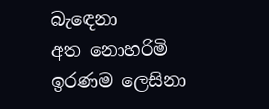බැඳෙනා
අත නොහරිමි ඉරණම ලෙසිනා